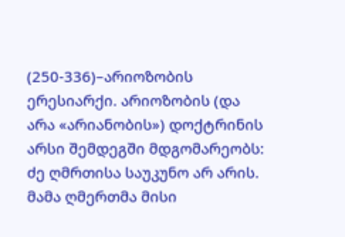(250-336)–არიოზობის ერესიარქი. არიოზობის (და არა «არიანობის») დოქტრინის არსი შემდეგში მდგომარეობს: ძე ღმრთისა საუკუნო არ არის. მამა ღმერთმა მისი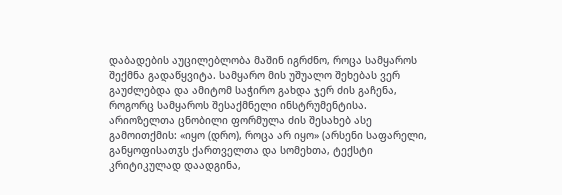დაბადების აუცილებლობა მაშინ იგრძნო, როცა სამყაროს შექმნა გადაწყვიტა. სამყარო მის უშუალო შეხებას ვერ გაუძლებდა და ამიტომ საჭირო გახდა ჯერ ძის გაჩენა, როგორც სამყაროს შესაქმნელი ინსტრუმენტისა. არიოზელთა ცნობილი ფორმულა ძის შესახებ ასე გამოითქმის: «იყო (დრო), როცა არ იყო» (არსენი საფარელი, განყოფისათჳს ქართველთა და სომეხთა, ტექსტი კრიტიკულად დაადგინა,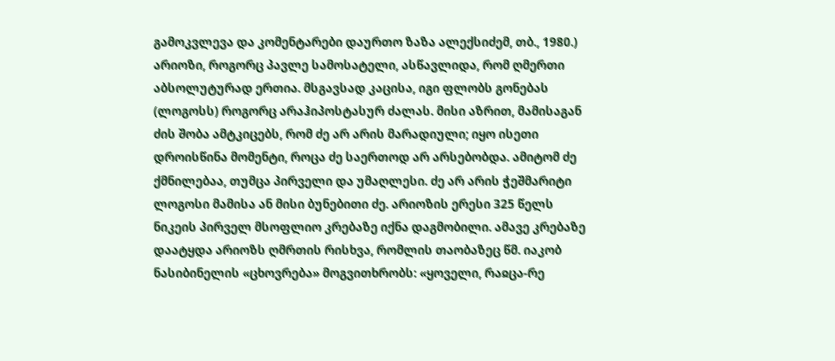გამოკვლევა და კომენტარები დაურთო ზაზა ალექსიძემ, თბ., 1980.) არიოზი, როგორც პავლე სამოსატელი, ასწავლიდა, რომ ღმერთი აბსოლუტურად ერთია. მსგავსად კაცისა, იგი ფლობს გონებას (ლოგოსს) როგორც არაჰიპოსტასურ ძალას. მისი აზრით, მამისაგან ძის შობა ამტკიცებს, რომ ძე არ არის მარადიული; იყო ისეთი დროისწინა მომენტი, როცა ძე საერთოდ არ არსებობდა. ამიტომ ძე ქმნილებაა, თუმცა პირველი და უმაღლესი. ძე არ არის ჭეშმარიტი ლოგოსი მამისა ან მისი ბუნებითი ძე. არიოზის ერესი 325 წელს ნიკეის პირველ მსოფლიო კრებაზე იქნა დაგმობილი. ამავე კრებაზე დაატყდა არიოზს ღმრთის რისხვა, რომლის თაობაზეც წმ. იაკობ ნასიბინელის «ცხოვრება» მოგვითხრობს: «ყოველი, რაჲცა-რე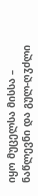იყო მუცელსა მისსა – ნაწლევნი და გულ-ღჳძლი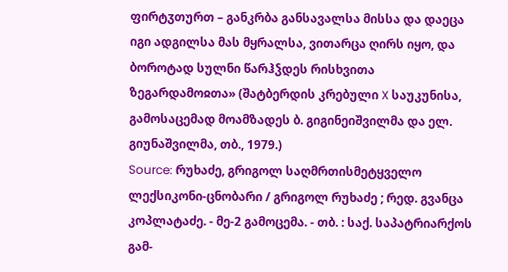ფირტჳთურთ – განკრბა განსავალსა მისსა და დაეცა იგი ადგილსა მას მყრალსა, ვითარცა ღირს იყო, და ბოროტად სულნი წარჰჴდეს რისხვითა ზეგარდამოჲთა» (შატბერდის კრებული X საუკუნისა, გამოსაცემად მოამზადეს ბ. გიგინეიშვილმა და ელ. გიუნაშვილმა, თბ., 1979.)
Source: რუხაძე, გრიგოლ საღმრთისმეტყველო ლექსიკონი-ცნობარი / გრიგოლ რუხაძე ; რედ. გვანცა კოპლატაძე. - მე-2 გამოცემა. - თბ. : საქ. საპატრიარქოს გამ-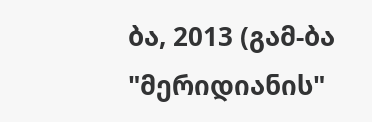ბა, 2013 (გამ-ბა "მერიდიანის"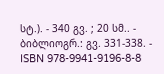სტ.). - 340 გვ. ; 20 სმ.. - ბიბლიოგრ.: გვ. 331-338. - ISBN 978-9941-9196-8-8